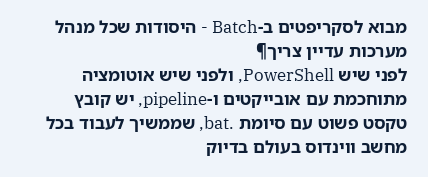מבוא לסקריפטים ב-Batch - היסודות שכל מנהל מערכות עדיין צריך¶
לפני שיש PowerShell, ולפני שיש אוטומציה מתוחכמת עם אובייקטים ו-pipeline, יש קובץ טקסט פשוט עם סיומת .bat, שממשיך לעבוד בכל מחשב ווינדוס בעולם בדיוק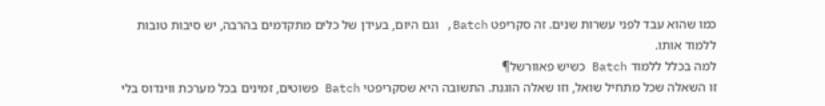כמו שהוא עבד לפני עשרות שנים. זה סקריפט Batch, וגם היום, בעידן של כלים מתקדמים בהרבה, יש סיבות טובות ללמוד אותו.
למה בכלל ללמוד Batch כשיש פאוורשל¶
זו השאלה שכל מתחיל שואל, וזו שאלה הוגנת. התשובה היא שסקריפטי Batch פשוטים, זמינים בכל מערכת ווינדוס בלי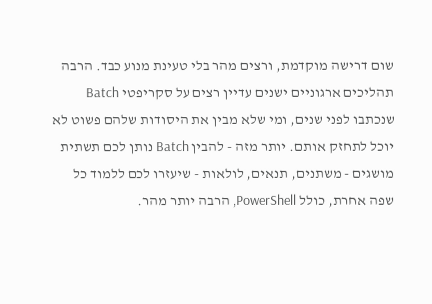שום דרישה מוקדמת, ורצים מהר בלי טעינת מנוע כבד. הרבה תהליכים ארגוניים ישנים עדיין רצים על סקריפטי Batch שנכתבו לפני שנים, ומי שלא מבין את היסודות שלהם פשוט לא יוכל לתחזק אותם. יותר מזה - להבין Batch נותן לכם תשתית מושגים - משתנים, תנאים, לולאות - שיעזרו לכם ללמוד כל שפה אחרת, כולל PowerShell, הרבה יותר מהר.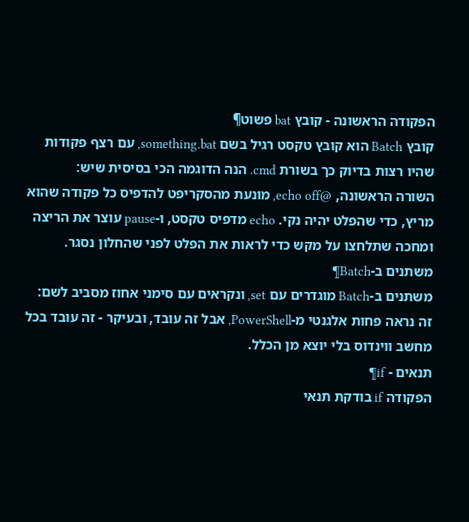הפקודה הראשונה - קובץ bat פשוט¶
קובץ Batch הוא קובץ טקסט רגיל בשם something.bat, עם רצף פקודות שהיו רצות בדיוק כך בשורת cmd. הנה הדוגמה הכי בסיסית שיש:
השורה הראשונה, @echo off, מונעת מהסקריפט להדפיס כל פקודה שהוא מריץ, כדי שהפלט יהיה נקי. echo מדפיס טקסט, ו-pause עוצר את הריצה ומחכה שתלחצו על מקש כדי לראות את הפלט לפני שהחלון נסגר.
משתנים ב-Batch¶
משתנים ב-Batch מוגדרים עם set, ונקראים עם סימני אחוז מסביב לשם:
זה נראה פחות אלגנטי מ-PowerShell, אבל זה עובד, ובעיקר - זה עובד בכל מחשב ווינדוס בלי יוצא מן הכלל.
תנאים - if¶
הפקודה if בודקת תנאי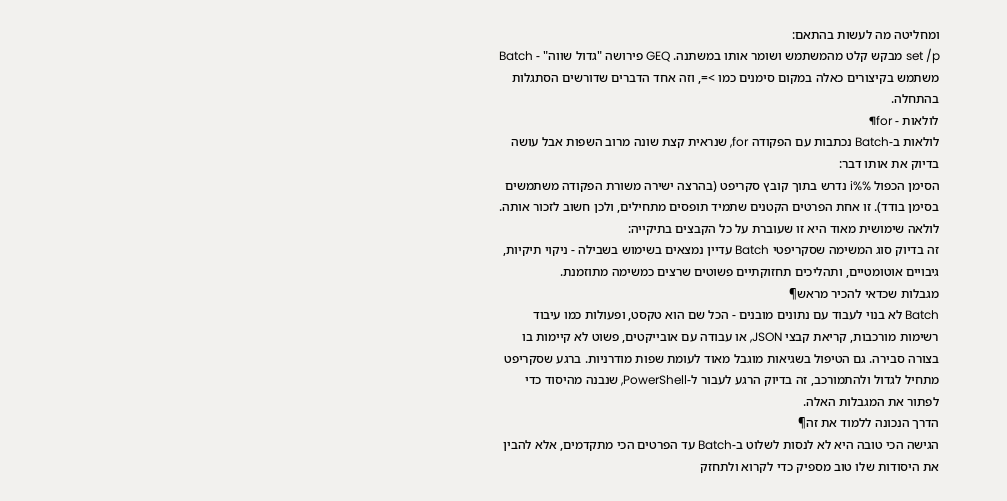ומחליטה מה לעשות בהתאם:
set /p מבקש קלט מהמשתמש ושומר אותו במשתנה. GEQ פירושה "גדול שווה" - Batch משתמש בקיצורים כאלה במקום סימנים כמו >=, וזה אחד הדברים שדורשים הסתגלות בהתחלה.
לולאות - for¶
לולאות ב-Batch נכתבות עם הפקודה for, שנראית קצת שונה מרוב השפות אבל עושה בדיוק את אותו דבר:
הסימן הכפול %%i נדרש בתוך קובץ סקריפט (בהרצה ישירה משורת הפקודה משתמשים בסימן בודד). זו אחת הפרטים הקטנים שתמיד תופסים מתחילים, ולכן חשוב לזכור אותה.
לולאה שימושית מאוד היא זו שעוברת על כל הקבצים בתיקייה:
זה בדיוק סוג המשימה שסקריפטי Batch עדיין נמצאים בשימוש בשבילה - ניקוי תיקיות, גיבויים אוטומטיים, ותהליכים תחזוקתיים פשוטים שרצים כמשימה מתוזמנת.
מגבלות שכדאי להכיר מראש¶
Batch לא בנוי לעבוד עם נתונים מובנים - הכל שם הוא טקסט, ופעולות כמו עיבוד רשימות מורכבות, קריאת קבצי JSON, או עבודה עם אובייקטים, פשוט לא קיימות בו בצורה סבירה. גם הטיפול בשגיאות מוגבל מאוד לעומת שפות מודרניות. ברגע שסקריפט מתחיל לגדול ולהתמורכב, זה בדיוק הרגע לעבור ל-PowerShell, שנבנה מהיסוד כדי לפתור את המגבלות האלה.
הדרך הנכונה ללמוד את זה¶
הגישה הכי טובה היא לא לנסות לשלוט ב-Batch עד הפרטים הכי מתקדמים, אלא להבין את היסודות שלו טוב מספיק כדי לקרוא ולתחזק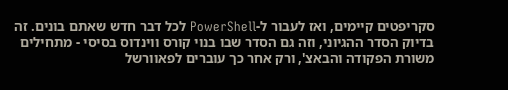סקריפטים קיימים, ואז לעבור ל-PowerShell לכל דבר חדש שאתם בונים. זה בדיוק הסדר ההגיוני, וזה גם הסדר שבו בנוי קורס ווינדוס בסיסי - מתחילים משורת הפקודה והבאצ', ורק אחר כך עוברים לפאוורשל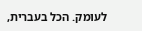לעומק. הכל בעברית,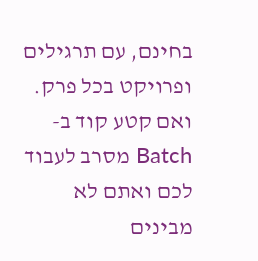בחינם, עם תרגילים ופרויקט בכל פרק.
ואם קטע קוד ב-Batch מסרב לעבוד לכם ואתם לא מבינים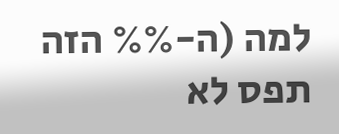למה (ה-%% הזה תפס לא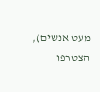מעט אנשים), הצטרפו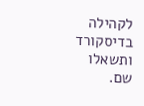לקהילה בדיסקורד ותשאלו שם.